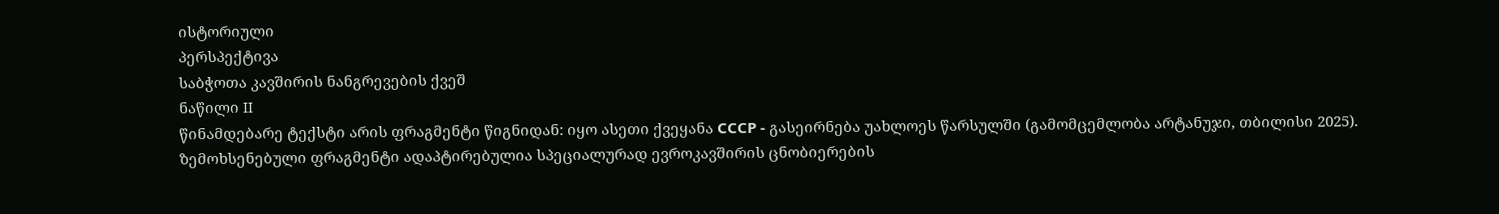ისტორიული
პერსპექტივა
საბჭოთა კავშირის ნანგრევების ქვეშ
ნაწილი II
წინამდებარე ტექსტი არის ფრაგმენტი წიგნიდან: იყო ასეთი ქვეყანა СССР - გასეირნება უახლოეს წარსულში (გამომცემლობა არტანუჯი, თბილისი 2025). ზემოხსენებული ფრაგმენტი ადაპტირებულია სპეციალურად ევროკავშირის ცნობიერების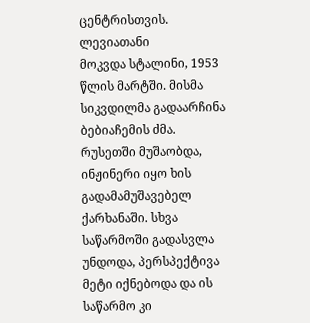ცენტრისთვის.
ლევიათანი
მოკვდა სტალინი, 1953 წლის მარტში. მისმა სიკვდილმა გადაარჩინა ბებიაჩემის ძმა. რუსეთში მუშაობდა, ინჟინერი იყო ხის გადამამუშავებელ ქარხანაში. სხვა საწარმოში გადასვლა უნდოდა, პერსპექტივა მეტი იქნებოდა და ის საწარმო კი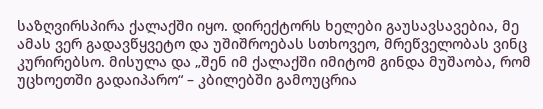საზღვირსპირა ქალაქში იყო. დირექტორს ხელები გაუსავსავებია, მე ამას ვერ გადავწყვეტო და უშიშროებას სთხოვეო, მრეწველობას ვინც კურირებსო. მისულა და „შენ იმ ქალაქში იმიტომ გინდა მუშაობა, რომ უცხოეთში გადაიპარო“ – კბილებში გამოუცრია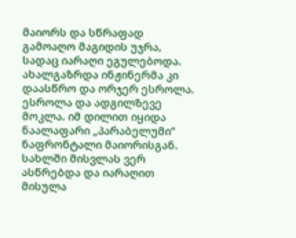მაიორს და სწრაფად გამოაღო მაგიდის უჯრა, სადაც იარაღი ეგულებოდა. ახალგაზრდა ინჟინერმა კი დაასწრო და ორჯერ ესროლა. ესროლა და ადგილზევე მოკლა. იმ დილით იყიდა ნაალაფარი „პარაბელუმი“ ნაფრონტალი მაიორისგან. სახლში მისვლას ვერ ასწრებდა და იარაღით მისულა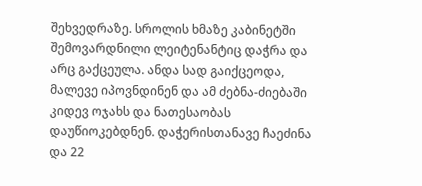შეხვედრაზე. სროლის ხმაზე კაბინეტში შემოვარდნილი ლეიტენანტიც დაჭრა და არც გაქცეულა. ანდა სად გაიქცეოდა, მალევე იპოვნდინენ და ამ ძებნა-ძიებაში კიდევ ოჯახს და ნათესაობას დაუწიოკებდნენ. დაჭერისთანავე ჩაეძინა და 22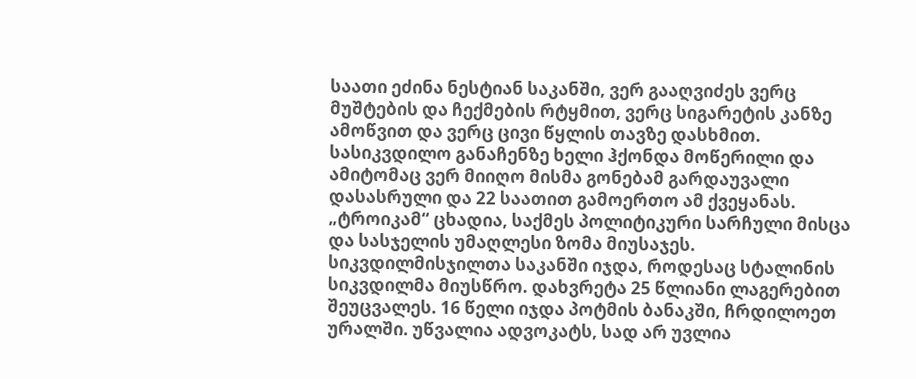საათი ეძინა ნესტიან საკანში, ვერ გააღვიძეს ვერც მუშტების და ჩექმების რტყმით, ვერც სიგარეტის კანზე ამოწვით და ვერც ცივი წყლის თავზე დასხმით. სასიკვდილო განაჩენზე ხელი ჰქონდა მოწერილი და ამიტომაც ვერ მიიღო მისმა გონებამ გარდაუვალი დასასრული და 22 საათით გამოერთო ამ ქვეყანას. „ტროიკამ“ ცხადია, საქმეს პოლიტიკური სარჩული მისცა და სასჯელის უმაღლესი ზომა მიუსაჯეს. სიკვდილმისჯილთა საკანში იჯდა, როდესაც სტალინის სიკვდილმა მიუსწრო. დახვრეტა 25 წლიანი ლაგერებით შეუცვალეს. 16 წელი იჯდა პოტმის ბანაკში, ჩრდილოეთ ურალში. უწვალია ადვოკატს, სად არ უვლია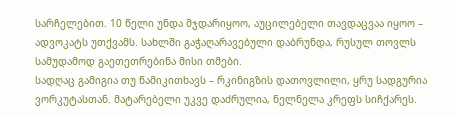სარჩელებით. 10 წელი უნდა მჯდარიყოო, აუცილებელი თავდაცვაა იყოო – ადვოკატს უთქვამს. სახლში გაჭაღარავებული დაბრუნდა, რუსულ თოვლს სამუდამოდ გაეთეთრებინა მისი თმები.
სადღაც გამიგია თუ წამიკითხავს – რკინიგზის დათოვლილი, ყრუ სადგურია ვორკუტასთან. მატარებელი უკვე დაძრულია, ნელნელა კრეფს სიჩქარეს.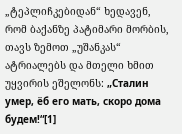„ტეპლიჩკებიდან“ ხედავენ, რომ ბაქანზე პატიმარი მორბის, თავს ზემოთ „უშანკას“ ატრიალებს და მთელი ხმით უყვირის ეშელონს: „Сталин умер, ёб его мать, скоро дома будем!“[1]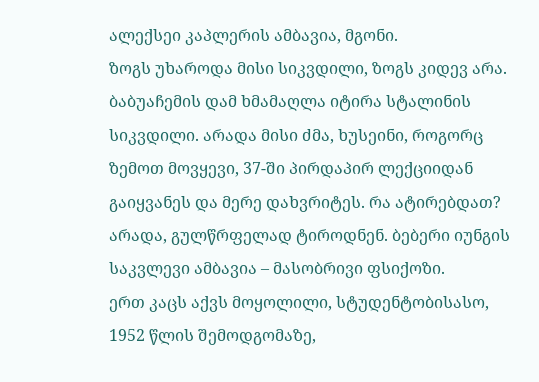ალექსეი კაპლერის ამბავია, მგონი.
ზოგს უხაროდა მისი სიკვდილი, ზოგს კიდევ არა. ბაბუაჩემის დამ ხმამაღლა იტირა სტალინის სიკვდილი. არადა მისი ძმა, ხუსეინი, როგორც ზემოთ მოვყევი, 37-ში პირდაპირ ლექციიდან გაიყვანეს და მერე დახვრიტეს. რა ატირებდათ? არადა, გულწრფელად ტიროდნენ. ბებერი იუნგის საკვლევი ამბავია – მასობრივი ფსიქოზი.
ერთ კაცს აქვს მოყოლილი, სტუდენტობისასო, 1952 წლის შემოდგომაზე,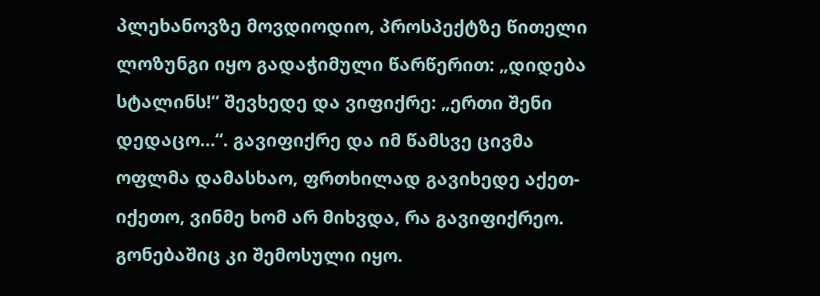პლეხანოვზე მოვდიოდიო, პროსპექტზე წითელი ლოზუნგი იყო გადაჭიმული წარწერით: „დიდება სტალინს!“ შევხედე და ვიფიქრე: „ერთი შენი დედაცო…“. გავიფიქრე და იმ წამსვე ცივმა ოფლმა დამასხაო, ფრთხილად გავიხედე აქეთ-იქეთო, ვინმე ხომ არ მიხვდა, რა გავიფიქრეო. გონებაშიც კი შემოსული იყო.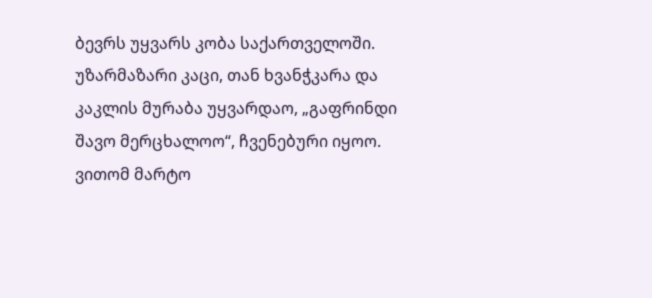ბევრს უყვარს კობა საქართველოში. უზარმაზარი კაცი, თან ხვანჭკარა და კაკლის მურაბა უყვარდაო, „გაფრინდი შავო მერცხალოო“, ჩვენებური იყოო. ვითომ მარტო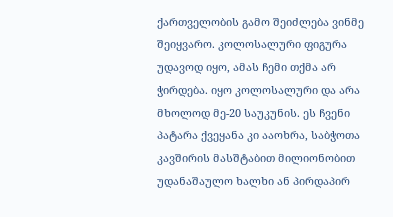ქართველობის გამო შეიძლება ვინმე შეიყვარო. კოლოსალური ფიგურა უდავოდ იყო, ამას ჩემი თქმა არ ჭირდება. იყო კოლოსალური და არა მხოლოდ მე-20 საუკუნის. ეს ჩვენი პატარა ქვეყანა კი ააოხრა, საბჭოთა კავშირის მასშტაბით მილიონობით უდანაშაულო ხალხი ან პირდაპირ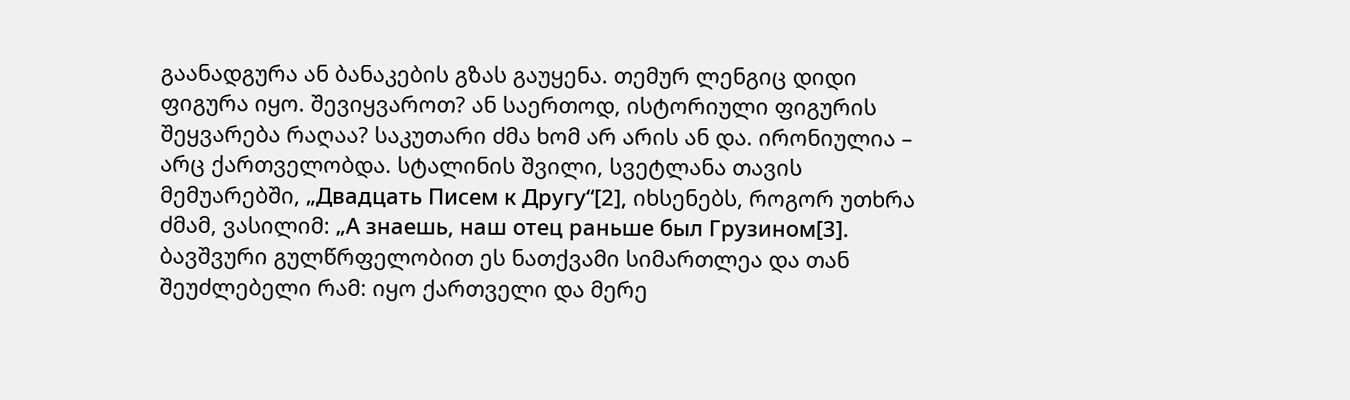გაანადგურა ან ბანაკების გზას გაუყენა. თემურ ლენგიც დიდი ფიგურა იყო. შევიყვაროთ? ან საერთოდ, ისტორიული ფიგურის შეყვარება რაღაა? საკუთარი ძმა ხომ არ არის ან და. ირონიულია – არც ქართველობდა. სტალინის შვილი, სვეტლანა თავის მემუარებში, „Двадцать Писем к Другу“[2], იხსენებს, როგორ უთხრა ძმამ, ვასილიმ: „А знаешь, наш отец раньше был Грузином[3]. ბავშვური გულწრფელობით ეს ნათქვამი სიმართლეა და თან შეუძლებელი რამ: იყო ქართველი და მერე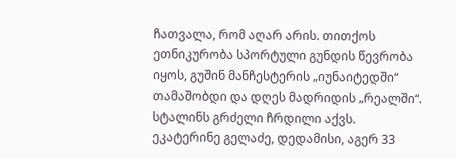ჩათვალა, რომ აღარ არის. თითქოს ეთნიკურობა სპორტული გუნდის წევრობა იყოს, გუშინ მანჩესტერის „იუნაიტედში“ თამაშობდი და დღეს მადრიდის „რეალში“.
სტალინს გრძელი ჩრდილი აქვს. ეკატერინე გელაძე, დედამისი, აგერ 33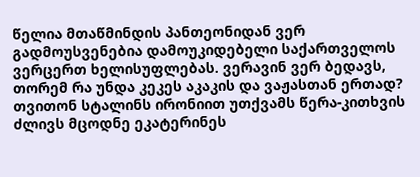წელია მთაწმინდის პანთეონიდან ვერ გადმოუსვენებია დამოუკიდებელი საქართველოს ვერცერთ ხელისუფლებას. ვერავინ ვერ ბედავს, თორემ რა უნდა კეკეს აკაკის და ვაჟასთან ერთად? თვითონ სტალინს ირონიით უთქვამს წერა-კითხვის ძლივს მცოდნე ეკატერინეს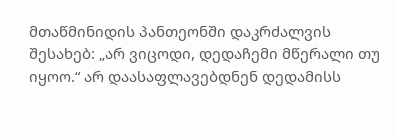მთაწმინიდის პანთეონში დაკრძალვის შესახებ: „არ ვიცოდი, დედაჩემი მწერალი თუ იყოო.“ არ დაასაფლავებდნენ დედამისს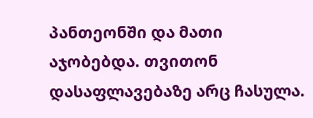პანთეონში და მათი აჯობებდა. თვითონ დასაფლავებაზე არც ჩასულა.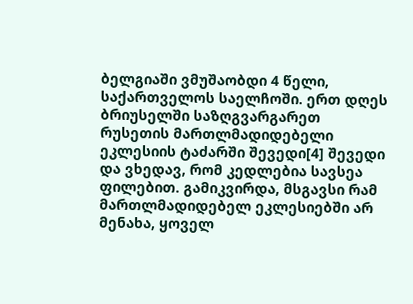ბელგიაში ვმუშაობდი 4 წელი, საქართველოს საელჩოში. ერთ დღეს ბრიუსელში საზღგვარგარეთ რუსეთის მართლმადიდებელი ეკლესიის ტაძარში შევედი[4] შევედი და ვხედავ, რომ კედლებია სავსეა ფილებით. გამიკვირდა, მსგავსი რამ მართლმადიდებელ ეკლესიებში არ მენახა, ყოველ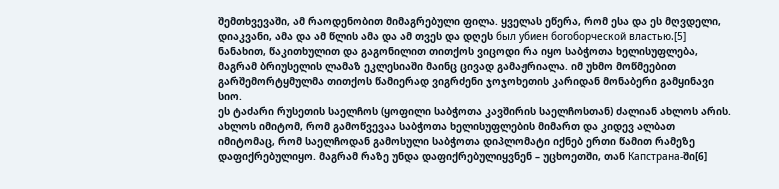შემთხვევაში, ამ რაოდენობით მიმაგრებული ფილა. ყველას ეწერა, რომ ესა და ეს მღვდელი, დიაკვანი, ამა და ამ წლის ამა და ამ თვეს და დღეს был убиен богоборческой властью.[5] ნანახით, წაკითხულით და გაგონილით თითქოს ვიცოდი რა იყო საბჭოთა ხელისუფლება, მაგრამ ბრიუსელის ლამაზ ეკლესიაში მაინც ცივად გამაჟრიალა. იმ უხმო მოწმეებით გარშემორტყმულმა თითქოს წამიერად ვიგრძენი ჯოჯოხეთის კარიდან მონაბერი გამყინავი სიო.
ეს ტაძარი რუსეთის საელჩოს (ყოფილი საბჭოთა კავშირის საელჩოსთან) ძალიან ახლოს არის. ახლოს იმიტომ, რომ გამოწვევაა საბჭოთა ხელისუფლების მიმართ და კიდევ ალბათ იმიტომაც, რომ საელჩოდან გამოსული საბჭოთა დიპლომატი იქნებ ერთი წამით რამეზე დაფიქრებულიყო. მაგრამ რაზე უნდა დაფიქრებულიყვნენ – უცხოეთში, თან Капстрана-ში[6]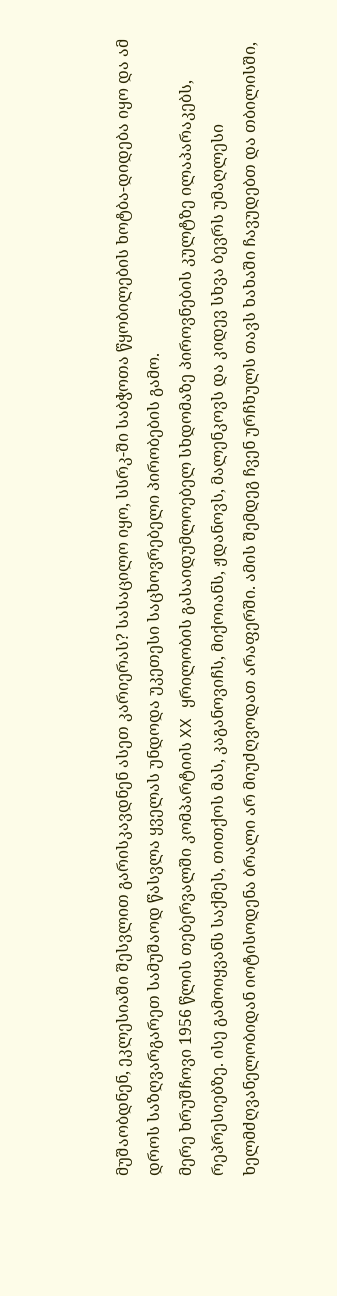მუშაობდნენ, ეკლესიაში შესვლით გარისკავდნენ ასეთ კარიერას? სასაცილო იყო, სსრკ-ში საბჭოთა წყობილების ხოტბა-დიდება იყო და ამ დროს საზღვარგარეთ სამუშაოდ წასვლა ყველას უნდოდა უკეთესი საცხოვრებელი პირობების გამო.
მერე ხრუშჩოვი 1956 წლის თებერვალში კომპარტიის XX ყრილობის გასაიდუმლოებელ სხდომაზე პიროვნების კულტზე ილაპარაკებს, რეპრესიებზე. ისე გამოიყვანს საქმეს, თითქოს მას, კაგანოვიჩს, მიქოიანს, ჟდანოვს, მალენკოვს და კიდევ სხვა ბევრს უმაღლესი ხელმძღვანელობიდან იოტისოდენა ბრალი არ მიუძღვოდათ არაფერში. ამის შემდეგ ჩვენ ურჩხულს თავს ხახაში ჩავუდებთ და თბილისში,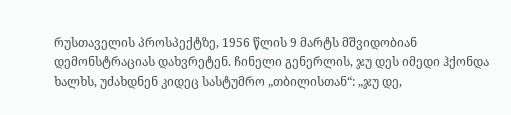რუსთაველის პროსპექტზე, 1956 წლის 9 მარტს მშვიდობიან დემონსტრაციას დახვრეტენ. ჩინელი გენერლის, ჯუ დეს იმედი ჰქონდა ხალხს, უძახდნენ კიდეც სასტუმრო „თბილისთან“: „ჯუ დე,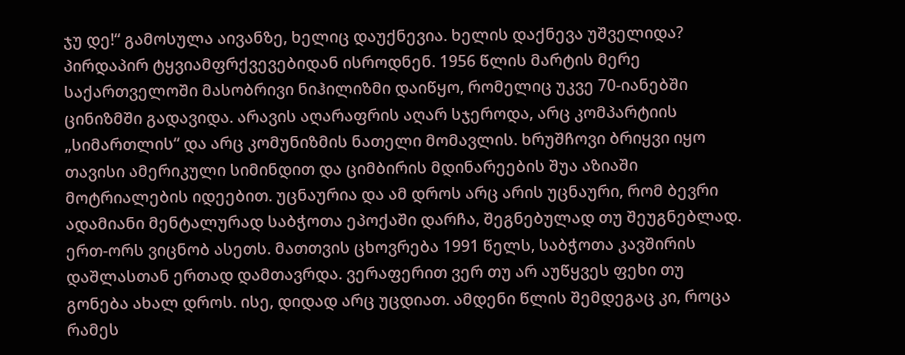ჯუ დე!“ გამოსულა აივანზე, ხელიც დაუქნევია. ხელის დაქნევა უშველიდა? პირდაპირ ტყვიამფრქვევებიდან ისროდნენ. 1956 წლის მარტის მერე საქართველოში მასობრივი ნიჰილიზმი დაიწყო, რომელიც უკვე 70-იანებში ცინიზმში გადავიდა. არავის აღარაფრის აღარ სჯეროდა, არც კომპარტიის „სიმართლის“ და არც კომუნიზმის ნათელი მომავლის. ხრუშჩოვი ბრიყვი იყო თავისი ამერიკული სიმინდით და ციმბირის მდინარეების შუა აზიაში მოტრიალების იდეებით. უცნაურია და ამ დროს არც არის უცნაური, რომ ბევრი ადამიანი მენტალურად საბჭოთა ეპოქაში დარჩა, შეგნებულად თუ შეუგნებლად. ერთ-ორს ვიცნობ ასეთს. მათთვის ცხოვრება 1991 წელს, საბჭოთა კავშირის დაშლასთან ერთად დამთავრდა. ვერაფერით ვერ თუ არ აუწყვეს ფეხი თუ გონება ახალ დროს. ისე, დიდად არც უცდიათ. ამდენი წლის შემდეგაც კი, როცა რამეს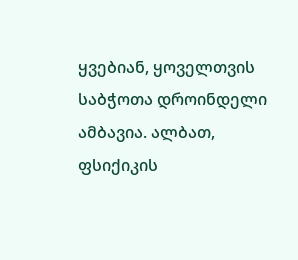ყვებიან, ყოველთვის საბჭოთა დროინდელი ამბავია. ალბათ, ფსიქიკის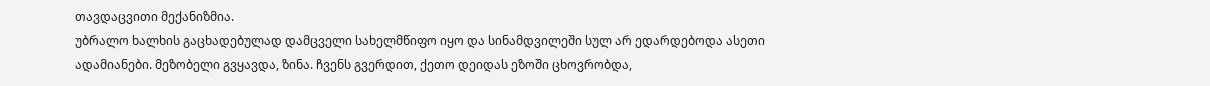თავდაცვითი მექანიზმია.
უბრალო ხალხის გაცხადებულად დამცველი სახელმწიფო იყო და სინამდვილეში სულ არ ედარდებოდა ასეთი ადამიანები. მეზობელი გვყავდა, ზინა. ჩვენს გვერდით, ქეთო დეიდას ეზოში ცხოვრობდა,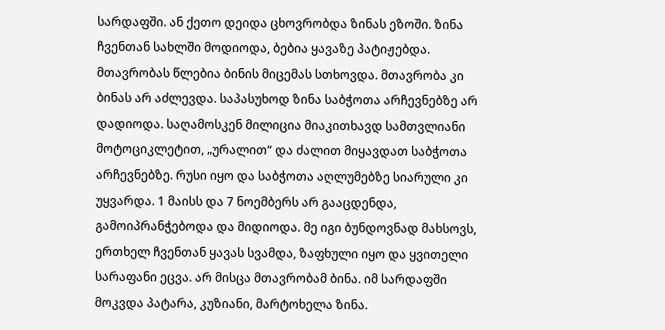სარდაფში. ან ქეთო დეიდა ცხოვრობდა ზინას ეზოში. ზინა ჩვენთან სახლში მოდიოდა, ბებია ყავაზე პატიჟებდა. მთავრობას წლებია ბინის მიცემას სთხოვდა. მთავრობა კი ბინას არ აძლევდა. საპასუხოდ ზინა საბჭოთა არჩევნებზე არ დადიოდა. საღამოსკენ მილიცია მიაკითხავდ სამთვლიანი მოტოციკლეტით, „ურალით“ და ძალით მიყავდათ საბჭოთა არჩევნებზე. რუსი იყო და საბჭოთა აღლუმებზე სიარული კი უყვარდა. 1 მაისს და 7 ნოემბერს არ გააცდენდა, გამოიპრანჭებოდა და მიდიოდა. მე იგი ბუნდოვნად მახსოვს, ერთხელ ჩვენთან ყავას სვამდა, ზაფხული იყო და ყვითელი სარაფანი ეცვა. არ მისცა მთავრობამ ბინა. იმ სარდაფში მოკვდა პატარა, კუზიანი, მარტოხელა ზინა.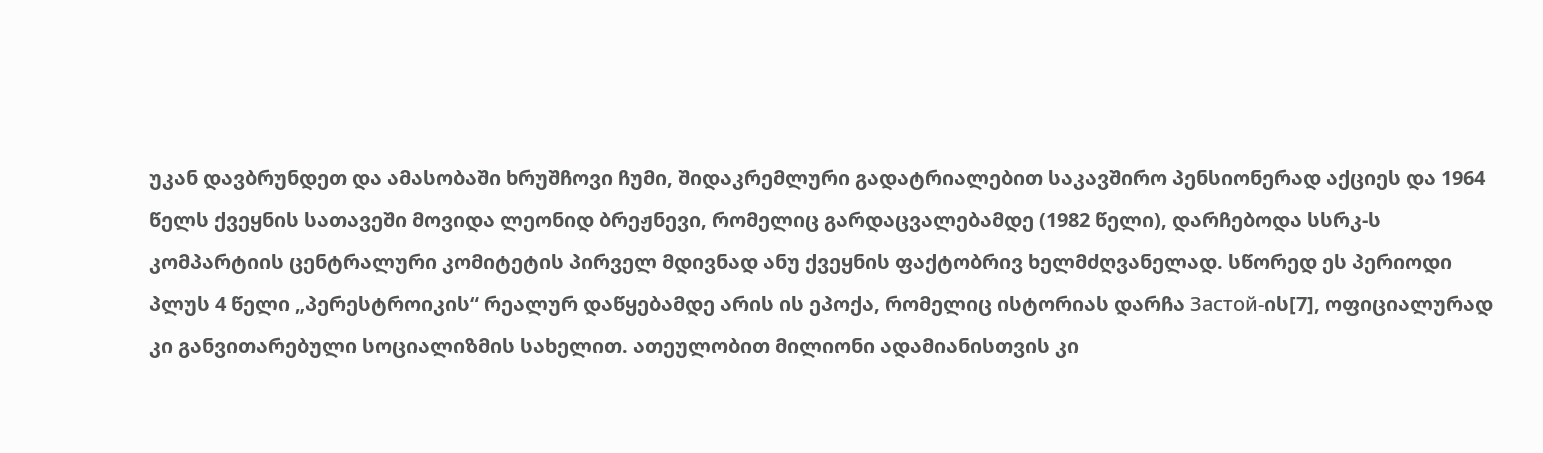უკან დავბრუნდეთ და ამასობაში ხრუშჩოვი ჩუმი, შიდაკრემლური გადატრიალებით საკავშირო პენსიონერად აქციეს და 1964 წელს ქვეყნის სათავეში მოვიდა ლეონიდ ბრეჟნევი, რომელიც გარდაცვალებამდე (1982 წელი), დარჩებოდა სსრკ-ს კომპარტიის ცენტრალური კომიტეტის პირველ მდივნად ანუ ქვეყნის ფაქტობრივ ხელმძღვანელად. სწორედ ეს პერიოდი პლუს 4 წელი „პერესტროიკის“ რეალურ დაწყებამდე არის ის ეპოქა, რომელიც ისტორიას დარჩა Застой-ის[7], ოფიციალურად კი განვითარებული სოციალიზმის სახელით. ათეულობით მილიონი ადამიანისთვის კი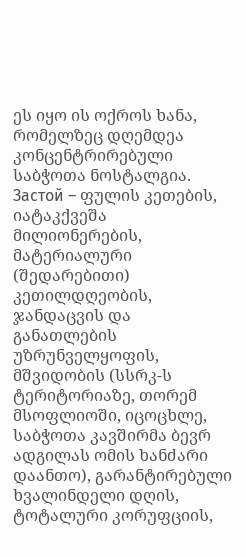ეს იყო ის ოქროს ხანა, რომელზეც დღემდეა კონცენტრირებული საბჭოთა ნოსტალგია. Застой – ფულის კეთების, იატაკქვეშა მილიონერების, მატერიალური (შედარებითი) კეთილდღეობის, ჯანდაცვის და განათლების უზრუნველყოფის, მშვიდობის (სსრკ-ს ტერიტორიაზე, თორემ მსოფლიოში, იცოცხლე, საბჭოთა კავშირმა ბევრ ადგილას ომის ხანძარი დაანთო), გარანტირებული ხვალინდელი დღის, ტოტალური კორუფციის,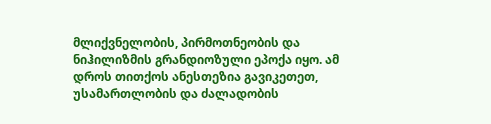მლიქვნელობის, პირმოთნეობის და ნიჰილიზმის გრანდიოზული ეპოქა იყო. ამ დროს თითქოს ანესთეზია გავიკეთეთ, უსამართლობის და ძალადობის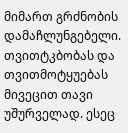მიმართ გრძნობის დამაჩლუნგებელი. თვითტკბობას და თვითმოტყუებას მივეცით თავი უშურველად. ესეც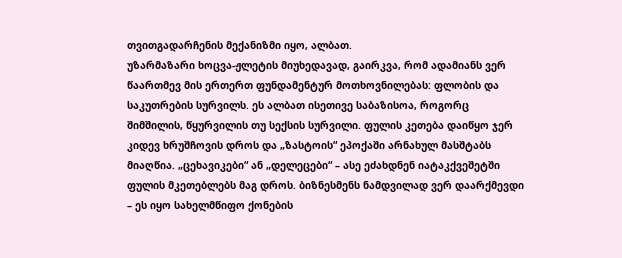თვითგადარჩენის მექანიზმი იყო, ალბათ.
უზარმაზარი ხოცვა-ჟლეტის მიუხედავად, გაირკვა, რომ ადამიანს ვერ წაართმევ მის ერთერთ ფუნდამენტურ მოთხოვნილებას: ფლობის და საკუთრების სურვილს. ეს ალბათ ისეთივე საბაზისოა, როგორც შიმშილის, წყურვილის თუ სექსის სურვილი. ფულის კეთება დაიწყო ჯერ კიდევ ხრუშჩოვის დროს და „ზასტოის“ ეპოქაში არნახულ მასშტაბს მიაღწია. „ცეხავიკები“ ან „დელეცები“ – ასე ეძახდნენ იატაკქვეშეტში ფულის მკეთებლებს მაგ დროს. ბიზნესმენს ნამდვილად ვერ დაარქმევდი – ეს იყო სახელმწიფო ქონების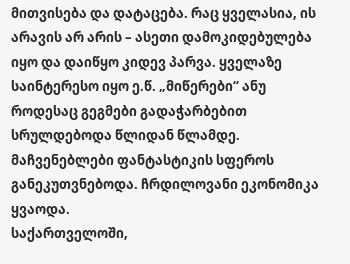მითვისება და დატაცება. რაც ყველასია, ის არავის არ არის – ასეთი დამოკიდებულება იყო და დაიწყო კიდევ პარვა. ყველაზე საინტერესო იყო ე.წ. „მიწერები“ ანუ როდესაც გეგმები გადაჭარბებით სრულდებოდა წლიდან წლამდე. მაჩვენებლები ფანტასტიკის სფეროს განეკუთვნებოდა. ჩრდილოვანი ეკონომიკა ყვაოდა.
საქართველოში,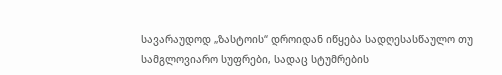სავარაუდოდ „ზასტოის“ დროიდან იწყება სადღესასწაულო თუ სამგლოვიარო სუფრები, სადაც სტუმრების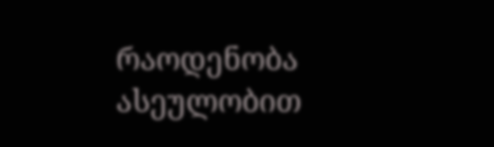რაოდენობა ასეულობით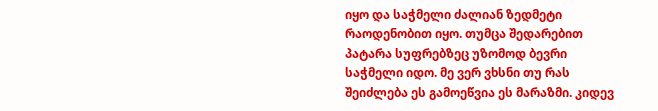იყო და საჭმელი ძალიან ზედმეტი რაოდენობით იყო. თუმცა შედარებით პატარა სუფრებზეც უზომოდ ბევრი საჭმელი იდო. მე ვერ ვხსნი თუ რას შეიძლება ეს გამოეწვია ეს მარაზმი. კიდევ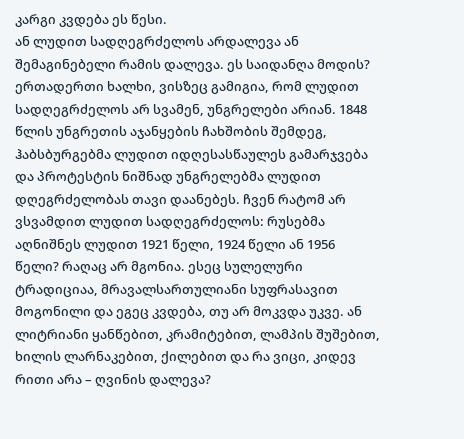კარგი კვდება ეს წესი.
ან ლუდით სადღეგრძელოს არდალევა ან შემაგინებელი რამის დალევა. ეს საიდანღა მოდის? ერთადერთი ხალხი, ვისზეც გამიგია, რომ ლუდით სადღეგრძელოს არ სვამენ, უნგრელები არიან. 1848 წლის უნგრეთის აჯანყების ჩახშობის შემდეგ, ჰაბსბურგებმა ლუდით იდღესასწაულეს გამარჯვება და პროტესტის ნიშნად უნგრელებმა ლუდით დღეგრძელობას თავი დაანებეს. ჩვენ რატომ არ ვსვამდით ლუდით სადღეგრძელოს: რუსებმა აღნიშნეს ლუდით 1921 წელი, 1924 წელი ან 1956 წელი? რაღაც არ მგონია. ესეც სულელური ტრადიციაა, მრავალსართულიანი სუფრასავით მოგონილი და ეგეც კვდება, თუ არ მოკვდა უკვე. ან ლიტრიანი ყანწებით, კრამიტებით, ლამპის შუშებით, ხილის ლარნაკებით, ქილებით და რა ვიცი, კიდევ რითი არა – ღვინის დალევა?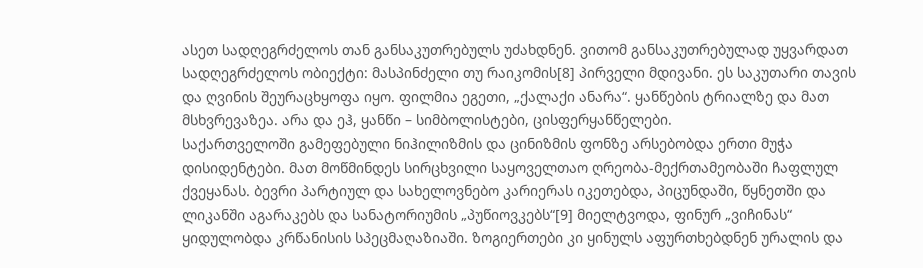ასეთ სადღეგრძელოს თან განსაკუთრებულს უძახდნენ. ვითომ განსაკუთრებულად უყვარდათ სადღეგრძელოს ობიექტი: მასპინძელი თუ რაიკომის[8] პირველი მდივანი. ეს საკუთარი თავის და ღვინის შეურაცხყოფა იყო. ფილმია ეგეთი, „ქალაქი ანარა“. ყანწების ტრიალზე და მათ მსხვრევაზეა. არა და ეჰ, ყანწი – სიმბოლისტები, ცისფერყანწელები.
საქართველოში გამეფებული ნიჰილიზმის და ცინიზმის ფონზე არსებობდა ერთი მუჭა დისიდენტები. მათ მოწმინდეს სირცხვილი საყოველთაო ღრეობა-მექრთამეობაში ჩაფლულ ქვეყანას. ბევრი პარტიულ და სახელოვნებო კარიერას იკეთებდა, პიცუნდაში, წყნეთში და ლიკანში აგარაკებს და სანატორიუმის „პუწიოვკებს“[9] მიელტვოდა, ფინურ „ვიჩინას“ ყიდულობდა კრწანისის სპეცმაღაზიაში. ზოგიერთები კი ყინულს აფურთხებდნენ ურალის და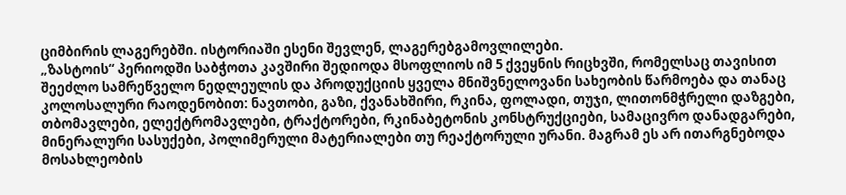ციმბირის ლაგერებში. ისტორიაში ესენი შევლენ, ლაგერებგამოვლილები.
„ზასტოის“ პერიოდში საბჭოთა კავშირი შედიოდა მსოფლიოს იმ 5 ქვეყნის რიცხვში, რომელსაც თავისით შეეძლო სამრეწველო ნედლეულის და პროდუქციის ყველა მნიშვნელოვანი სახეობის წარმოება და თანაც კოლოსალური რაოდენობით: ნავთობი, გაზი, ქვანახშირი, რკინა, ფოლადი, თუჯი, ლითონმჭრელი დაზგები, თბომავლები, ელექტრომავლები, ტრაქტორები, რკინაბეტონის კონსტრუქციები, სამაცივრო დანადგარები, მინერალური სასუქები, პოლიმერული მატერიალები თუ რეაქტორული ურანი. მაგრამ ეს არ ითარგნებოდა მოსახლეობის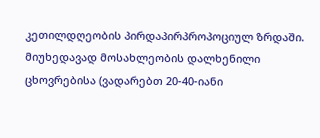კეთილდღეობის პირდაპირპროპოციულ ზრდაში. მიუხედავად მოსახლეობის დალხენილი ცხოვრებისა (ვადარებთ 20-40-იანი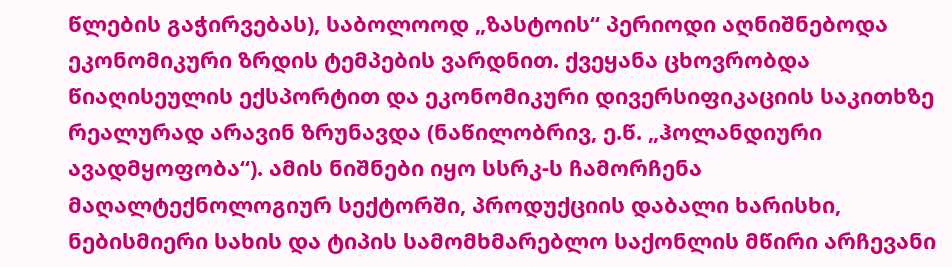წლების გაჭირვებას), საბოლოოდ „ზასტოის“ პერიოდი აღნიშნებოდა ეკონომიკური ზრდის ტემპების ვარდნით. ქვეყანა ცხოვრობდა წიაღისეულის ექსპორტით და ეკონომიკური დივერსიფიკაციის საკითხზე რეალურად არავინ ზრუნავდა (ნაწილობრივ, ე.წ. „ჰოლანდიური ავადმყოფობა“). ამის ნიშნები იყო სსრკ-ს ჩამორჩენა მაღალტექნოლოგიურ სექტორში, პროდუქციის დაბალი ხარისხი, ნებისმიერი სახის და ტიპის სამომხმარებლო საქონლის მწირი არჩევანი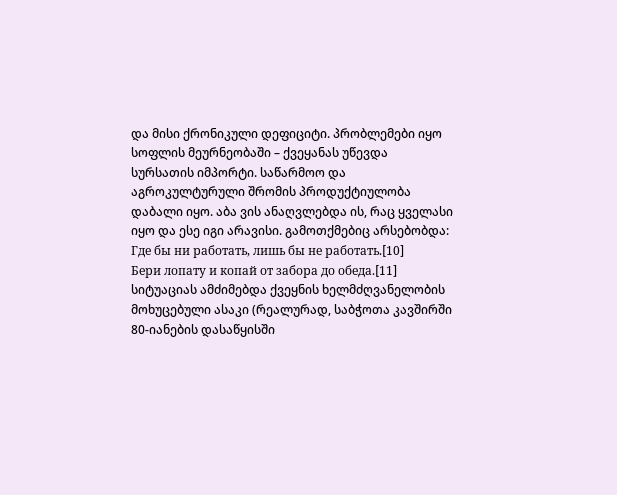და მისი ქრონიკული დეფიციტი. პრობლემები იყო სოფლის მეურნეობაში – ქვეყანას უწევდა სურსათის იმპორტი. საწარმოო და აგროკულტურული შრომის პროდუქტიულობა დაბალი იყო. აბა ვის ანაღვლებდა ის, რაც ყველასი იყო და ესე იგი არავისი. გამოთქმებიც არსებობდა:
Где бы ни работать, лишь бы не работать.[10]
Бери лопату и копай от забора до обеда.[11]
სიტუაციას ამძიმებდა ქვეყნის ხელმძღვანელობის მოხუცებული ასაკი (რეალურად, საბჭოთა კავშირში 80-იანების დასაწყისში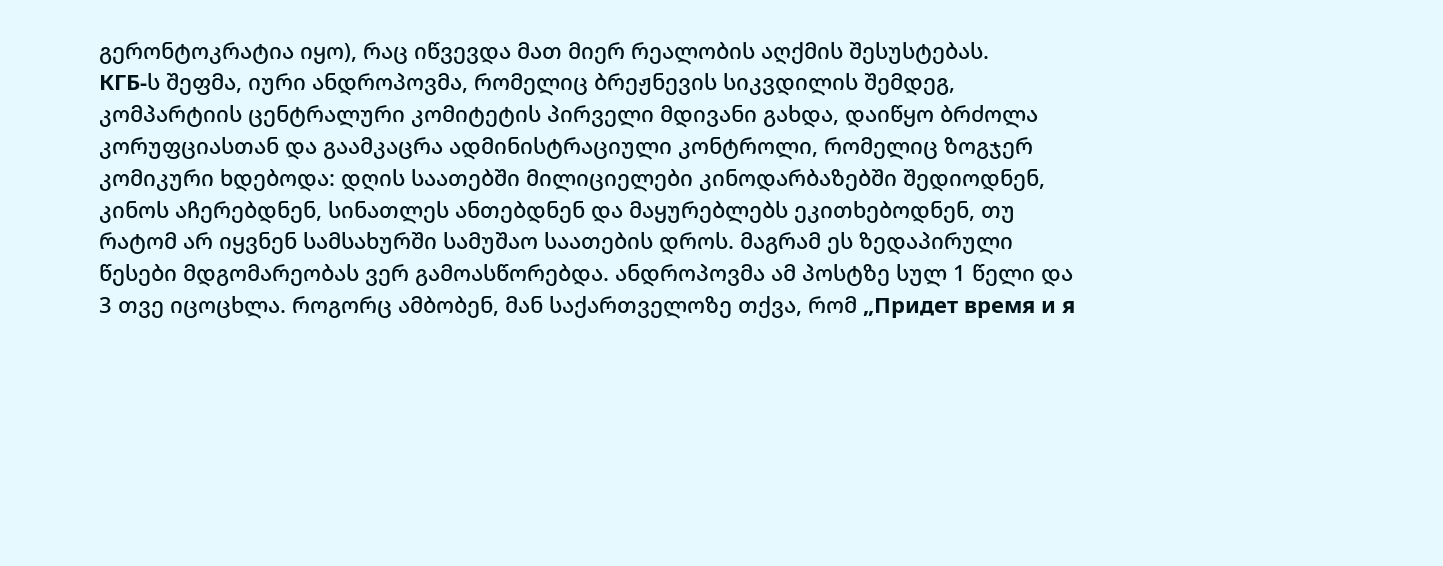გერონტოკრატია იყო), რაც იწვევდა მათ მიერ რეალობის აღქმის შესუსტებას.
КГБ-ს შეფმა, იური ანდროპოვმა, რომელიც ბრეჟნევის სიკვდილის შემდეგ, კომპარტიის ცენტრალური კომიტეტის პირველი მდივანი გახდა, დაიწყო ბრძოლა კორუფციასთან და გაამკაცრა ადმინისტრაციული კონტროლი, რომელიც ზოგჯერ კომიკური ხდებოდა: დღის საათებში მილიციელები კინოდარბაზებში შედიოდნენ, კინოს აჩერებდნენ, სინათლეს ანთებდნენ და მაყურებლებს ეკითხებოდნენ, თუ რატომ არ იყვნენ სამსახურში სამუშაო საათების დროს. მაგრამ ეს ზედაპირული წესები მდგომარეობას ვერ გამოასწორებდა. ანდროპოვმა ამ პოსტზე სულ 1 წელი და 3 თვე იცოცხლა. როგორც ამბობენ, მან საქართველოზე თქვა, რომ „Придет время и я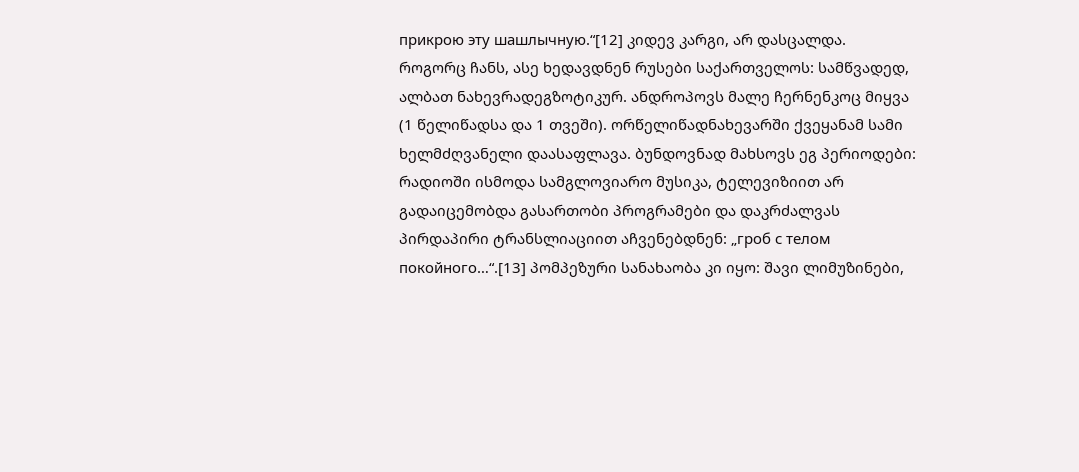прикрою эту шашлычную.“[12] კიდევ კარგი, არ დასცალდა. როგორც ჩანს, ასე ხედავდნენ რუსები საქართველოს: სამწვადედ, ალბათ ნახევრადეგზოტიკურ. ანდროპოვს მალე ჩერნენკოც მიყვა (1 წელიწადსა და 1 თვეში). ორწელიწადნახევარში ქვეყანამ სამი ხელმძღვანელი დაასაფლავა. ბუნდოვნად მახსოვს ეგ პერიოდები: რადიოში ისმოდა სამგლოვიარო მუსიკა, ტელევიზიით არ გადაიცემობდა გასართობი პროგრამები და დაკრძალვას პირდაპირი ტრანსლიაციით აჩვენებდნენ: „гроб с телом покойного…“.[13] პომპეზური სანახაობა კი იყო: შავი ლიმუზინები,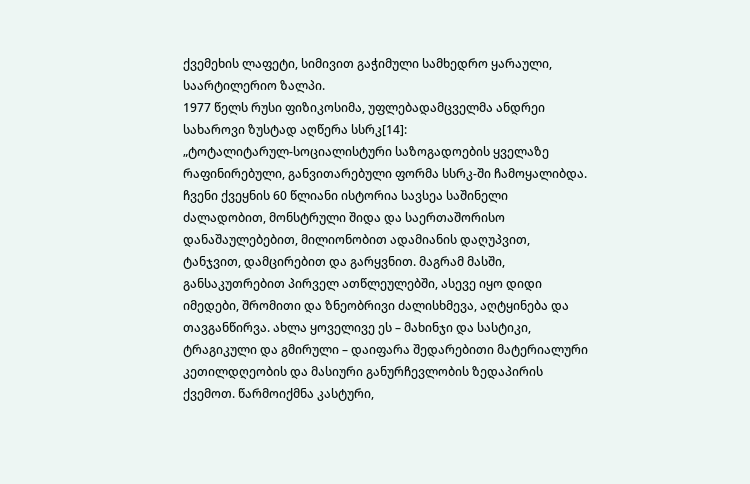ქვემეხის ლაფეტი, სიმივით გაჭიმული სამხედრო ყარაული, საარტილერიო ზალპი.
1977 წელს რუსი ფიზიკოსიმა, უფლებადამცველმა ანდრეი სახაროვი ზუსტად აღწერა სსრკ[14]:
„ტოტალიტარულ-სოციალისტური საზოგადოების ყველაზე რაფინირებული, განვითარებული ფორმა სსრკ-ში ჩამოყალიბდა. ჩვენი ქვეყნის 60 წლიანი ისტორია სავსეა საშინელი ძალადობით, მონსტრული შიდა და საერთაშორისო დანაშაულებებით, მილიონობით ადამიანის დაღუპვით, ტანჯვით, დამცირებით და გარყვნით. მაგრამ მასში, განსაკუთრებით პირველ ათწლეულებში, ასევე იყო დიდი იმედები, შრომითი და ზნეობრივი ძალისხმევა, აღტყინება და თავგანწირვა. ახლა ყოველივე ეს – მახინჯი და სასტიკი, ტრაგიკული და გმირული – დაიფარა შედარებითი მატერიალური კეთილდღეობის და მასიური განურჩევლობის ზედაპირის ქვემოთ. წარმოიქმნა კასტური,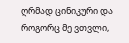ღრმად ცინიკური და როგორც მე ვთვლი,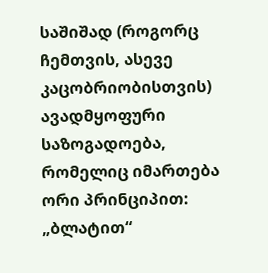საშიშად (როგორც ჩემთვის, ასევე კაცობრიობისთვის) ავადმყოფური საზოგადოება, რომელიც იმართება ორი პრინციპით: „ბლატით“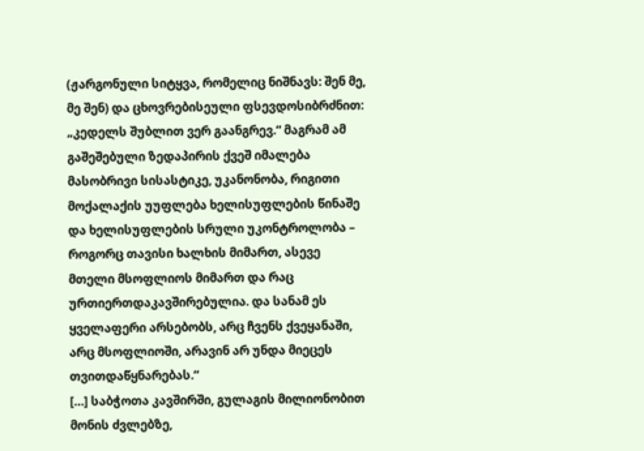(ჟარგონული სიტყვა, რომელიც ნიშნავს: შენ მე, მე შენ) და ცხოვრებისეული ფსევდოსიბრძნით: „კედელს შუბლით ვერ გაანგრევ.“ მაგრამ ამ გაშეშებული ზედაპირის ქვეშ იმალება მასობრივი სისასტიკე, უკანონობა, რიგითი მოქალაქის უუფლება ხელისუფლების წინაშე და ხელისუფლების სრული უკონტროლობა – როგორც თავისი ხალხის მიმართ, ასევე მთელი მსოფლიოს მიმართ და რაც ურთიერთდაკავშირებულია. და სანამ ეს ყველაფერი არსებობს, არც ჩვენს ქვეყანაში, არც მსოფლიოში, არავინ არ უნდა მიეცეს თვითდაწყნარებას.“
[…] საბჭოთა კავშირში, გულაგის მილიონობით მონის ძვლებზე,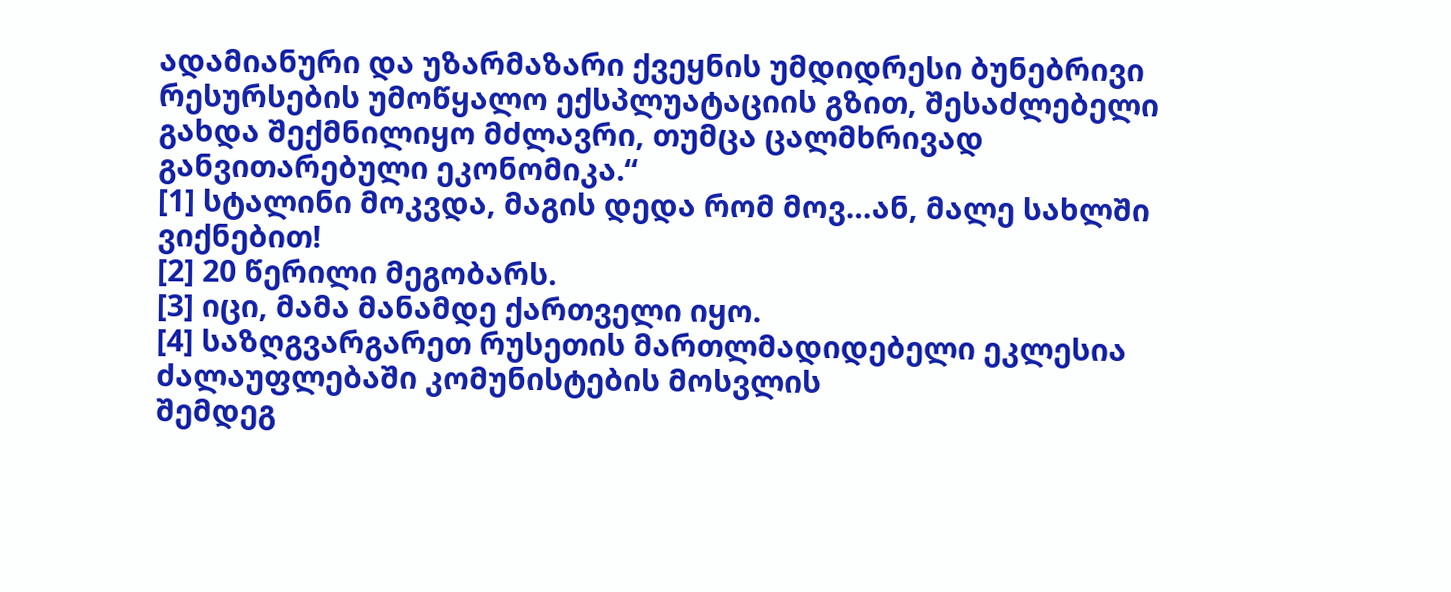ადამიანური და უზარმაზარი ქვეყნის უმდიდრესი ბუნებრივი რესურსების უმოწყალო ექსპლუატაციის გზით, შესაძლებელი გახდა შექმნილიყო მძლავრი, თუმცა ცალმხრივად განვითარებული ეკონომიკა.“
[1] სტალინი მოკვდა, მაგის დედა რომ მოვ…ან, მალე სახლში ვიქნებით!
[2] 20 წერილი მეგობარს.
[3] იცი, მამა მანამდე ქართველი იყო.
[4] საზღგვარგარეთ რუსეთის მართლმადიდებელი ეკლესია ძალაუფლებაში კომუნისტების მოსვლის
შემდეგ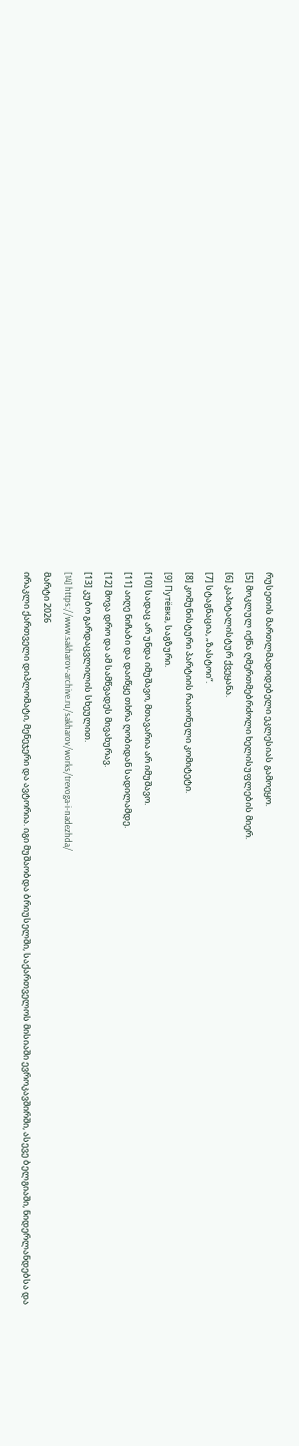რუსეთის მართლმადიდებელი ეკლესიას გამოეყო.
[5] მოკლულ იქნა ღმერთმებრძოლი ხელისუფლების მიერ.
[6] კაპიტალისტურ ქვეყანა.
[7] სტაგნაცია, „ზასტოი“.
[8] კომუნისტური პარტიის რაიონული კომიტეტი.
[9] Путёвка, საგზური.
[10] სადაც არ უნდა იმუშავო, მთავარია არ იმუშავო.
[11] აიღე ნიჩაბი და დაიწყე თხრა ღობიდან სადილამდე.
[12] მოვა დრო და ამ სამწვადეს მივახურავ.
[13] კუბო გარდაცვლილის სხეულით.
[14] https://www.sakharov-archive.ru/sakharov/works/trevoga-i-nadezhda/
მარტი 2026
ირაკლი ქართველი დიპლომატი, მენეჯერი და ავტორია. იგი მუშაობდა ბრიუსელში, საქართველოს მისიაში ევროკავშირში, ასევე ბელგიაში, ნიდერლანდებსა და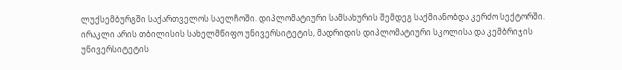ლუქსემბურგში საქართველოს საელჩოში. დიპლომატიური სამსახურის შემდეგ საქმიანობდა კერძო სექტორში.
ირაკლი არის თბილისის სახელმწიფო უნივერსიტეტის, მადრიდის დიპლომატიური სკოლისა და კემბრიჯის უნივერსიტეტის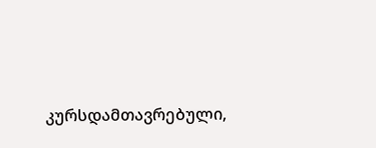კურსდამთავრებული,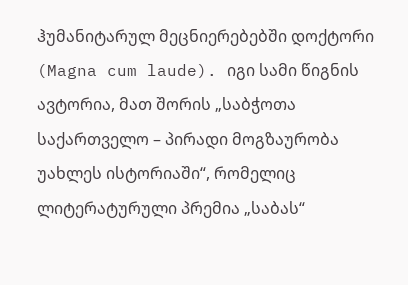ჰუმანიტარულ მეცნიერებებში დოქტორი (Magna cum laude). იგი სამი წიგნის ავტორია, მათ შორის „საბჭოთა საქართველო – პირადი მოგზაურობა უახლეს ისტორიაში“, რომელიც ლიტერატურული პრემია „საბას“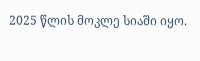2025 წლის მოკლე სიაში იყო.